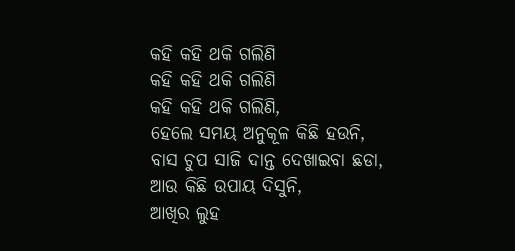କହି କହି ଥକି ଗଲିଣି
କହି କହି ଥକି ଗଲିଣି
କହି କହି ଥକି ଗଲିଣି,
ହେଲେ ସମୟ ଅନୁକୂଳ କିଛି ହଉନି,
ବାସ ଚୁପ ସାଜି ଦାନ୍ତ ଦେଖାଇବା ଛଡା,
ଆଉ କିଛି ଉପାୟ ଦିସୁନି,
ଆଖିର ଲୁହ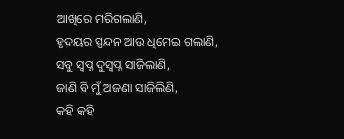ଆଖିରେ ମରିଗଲାଣି,
ହୃଦୟର ସ୍ପନ୍ଦନ ଆଉ ଧିମେଇ ଗଲାଣି,
ସବୁ ସ୍ବପ୍ନ ଦୁସ୍ବପ୍ନ ସାଜିଲାଣି,
ଜାଣି ବି ମୁଁ ଅଜଣା ସାଜିଲିଣି,
କହି କହି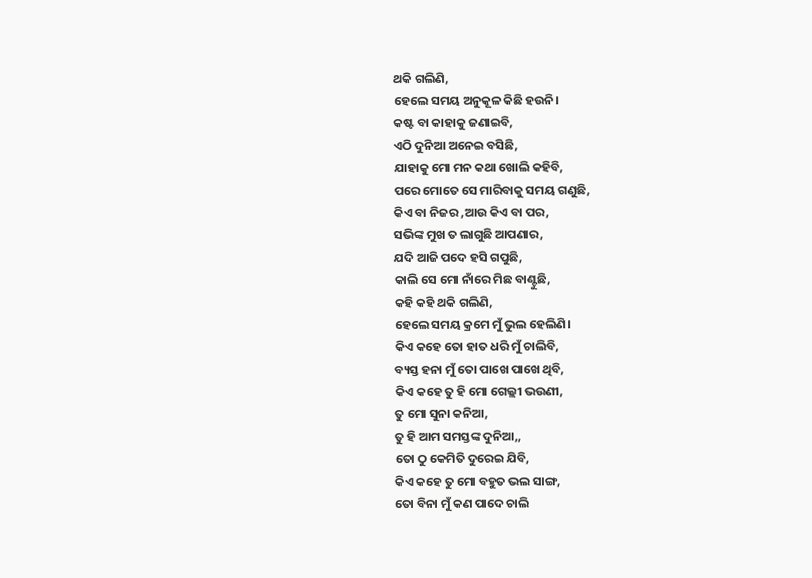ଥକି ଗଲିଣି,
ହେଲେ ସମୟ ଅନୁକୂଳ କିଛି ହଉନି।
କଷ୍ଟ ବା କାହାକୁ ଜଣାଇବି,
ଏଠି ଦୁନିଆ ଅନେଇ ବସିଛି,
ଯାହାକୁ ମୋ ମନ କଥା ଖୋଲି କହିବି,
ପରେ ମୋତେ ସେ ମାରିବାକୁ ସମୟ ଗଣୁଛି,
କିଏ ବା ନିଜର ,ଆଉ କିଏ ବା ପର,
ସଭିଙ୍କ ମୁଖ ତ ଲାଗୁଛି ଆପଣାର,
ଯଦି ଆଜି ପଦେ ହସି ଗପୁଛି,
କାଲି ସେ ମୋ ନାଁରେ ମିଛ ବାଣ୍ଟୁଛି,
କହି କହି ଥକି ଗଲିଣି,
ହେଲେ ସମୟ କ୍ରମେ ମୁଁ ଭୁଲ ହେଲିଣି।
କିଏ କହେ ତୋ ହାତ ଧରି ମୁଁ ଚାଲିବି,
ବ୍ୟସ୍ତ ହନା ମୁଁ ତୋ ପାଖେ ପାଖେ ଥିବି,
କିଏ କହେ ତୁ ହି ମୋ ଗେଲ୍ଲୀ ଭଉଣୀ,
ତୁ ମୋ ସୁନା କନିଆ,
ତୁ ହି ଆମ ସମସ୍ତଙ୍କ ଦୁନିଆ,,
ତୋ ଠୁ କେମିତି ଦୁରେଇ ଯିବି,
କିଏ କହେ ତୁ ମୋ ବହୁତ ଭଲ ସାଙ୍ଗ,
ତୋ ବିନା ମୁଁ କଣ ପାଦେ ଚାଲି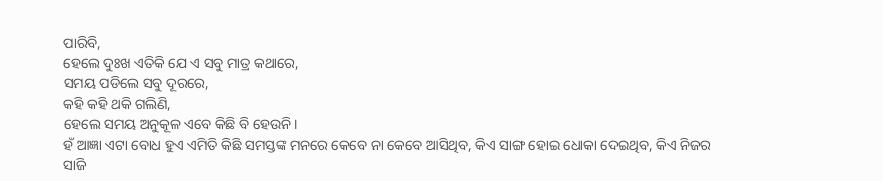ପାରିବି,
ହେଲେ ଦୁଃଖ ଏତିକି ଯେ ଏ ସବୁ ମାତ୍ର କଥାରେ,
ସମୟ ପଡିଲେ ସବୁ ଦୂରରେ,
କହି କହି ଥକି ଗଲିଣି,
ହେଲେ ସମୟ ଅନୁକୂଳ ଏବେ କିଛି ବି ହେଉନି।
ହଁ ଆଜ୍ଞା ଏଟା ବୋଧ ହୁଏ ଏମିତି କିଛି ସମସ୍ତଙ୍କ ମନରେ କେବେ ନା କେବେ ଆସିଥିବ, କିଏ ସାଙ୍ଗ ହୋଇ ଧୋକା ଦେଇଥିବ, କିଏ ନିଜର ସାଜି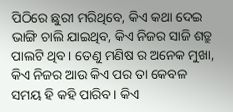ପିଠିରେ ଛୁରୀ ମରିଥିବେ, କିଏ କଥା ଦେଇ ଭାଙ୍ଗି ଚାଲି ଯାଇଥିବ, କିଏ ନିଜର ସାଜି ଶତ୍ରୁ ପାଲଟି ଥିବ। ତେଣୁ ମଣିଷ ର ଅନେକ ମୁଖା, କିଏ ନିଜର ଆଉ କିଏ ପର ତା କେବଳ ସମୟ ହି କହି ପାରିବ। କିଏ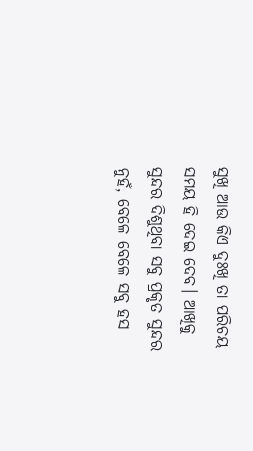ସୁଖି ଆଉ କିଏ ଦୁଃଖି ତା ପରିଚୟ ସମୟ ହି ଦେଇ ଦେବ। ଆଖିକୁ ସୁନ୍ଦର ଦିଶୁଥିବା ସବୁ ପ୍ରକୃତ ସୁନ୍ଦର ନୁହଁ, ବେଳେ ବେଳେ ସବୁ ହସ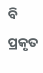ବି ପ୍ରକୃତ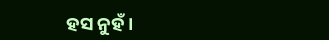ହସ ନୁହଁ।